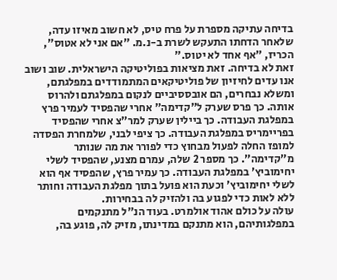בדיחה עתיקה מספרת על פרח טיס, לא חשוב מאיזו עדה, שלאחר הדחתו התעקש לשרת ב-נ.מ. "אם אני לא אטוס", הכריז, "אף אחד לא יטוס."
זאת לא בדיחה. זאת מציאות בפוליטיקה הישראלית. שוב ושוב אנו עדים לחיזיון של פוליטיקאים המתמודדים במפלגתם, ומשלא נבחרים, הם אובססיביים לנקום במפלגתם ולהרוס אותה. כך פרס שערק ל"קדימה" אחרי שהפסיד לעמיר פרץ במפלגת העבודה. כך ביילין שערק למר"צ אחרי שהפסיד בפריימריס במפלגת העבודה. כך ציפי לבני, שלמחרת הפסדה למופז החלה לפעול מבחוץ כדי לפורר את מה שנותר מ"קדימה". כך מספר 2 שלה, עמרם מצנע, שהפסיד לשלי יחימוביץ' במפלגת העבודה. כך עמיר פרץ, שהפסיד אף הוא לשלי יחימוביץ' וכעת הוא פועל בתוך מפלגת העבודה וחותר ללא לאות כדי לפגוע בה ולהזיק לה בבחירות.
עולה על כולם אהוד אולמרט. בעוד הנ"ל מתנקמים במפלגותיהם, הוא מתנקם במדינתו, מזיק לה, פוגע בה,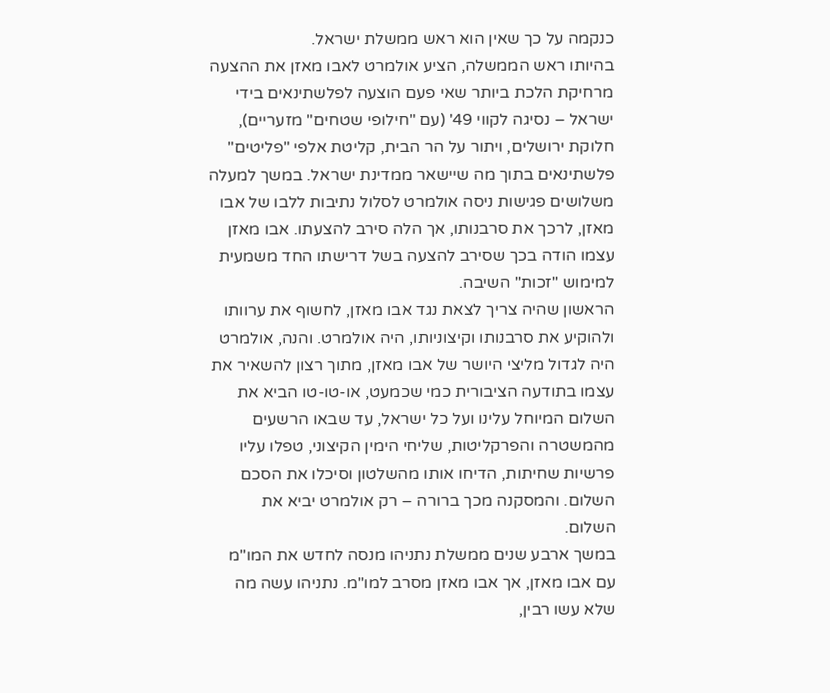כנקמה על כך שאין הוא ראש ממשלת ישראל.
בהיותו ראש הממשלה, הציע אולמרט לאבו מאזן את ההצעה מרחיקת הלכת ביותר שאי פעם הוצעה לפלשתינאים בידי ישראל – נסיגה לקווי 49' (עם "חילופי שטחים" מזעריים), חלוקת ירושלים, ויתור על הר הבית, קליטת אלפי "פליטים" פלשתינאים בתוך מה שיישאר ממדינת ישראל. במשך למעלה משלושים פגישות ניסה אולמרט לסלול נתיבות ללבו של אבו מאזן, לרכך את סרבנותו, אך הלה סירב להצעתו. אבו מאזן עצמו הודה בכך שסירב להצעה בשל דרישתו החד משמעית למימוש "זכות" השיבה.
הראשון שהיה צריך לצאת נגד אבו מאזן, לחשוף את ערוותו ולהוקיע את סרבנותו וקיצוניותו, היה אולמרט. והנה, אולמרט היה לגדול מליצי היושר של אבו מאזן, מתוך רצון להשאיר את עצמו בתודעה הציבורית כמי שכמעט, או-טו-טו הביא את השלום המיוחל עלינו ועל כל ישראל, עד שבאו הרשעים מהמשטרה והפרקליטות, שליחי הימין הקיצוני, טפלו עליו פרשיות שחיתות, הדיחו אותו מהשלטון וסיכלו את הסכם השלום. והמסקנה מכך ברורה – רק אולמרט יביא את השלום.
במשך ארבע שנים ממשלת נתניהו מנסה לחדש את המו"מ עם אבו מאזן, אך אבו מאזן מסרב למו"מ. נתניהו עשה מה שלא עשו רבין,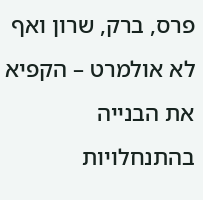פרס, ברק, שרון ואף לא אולמרט – הקפיא את הבנייה בהתנחלויות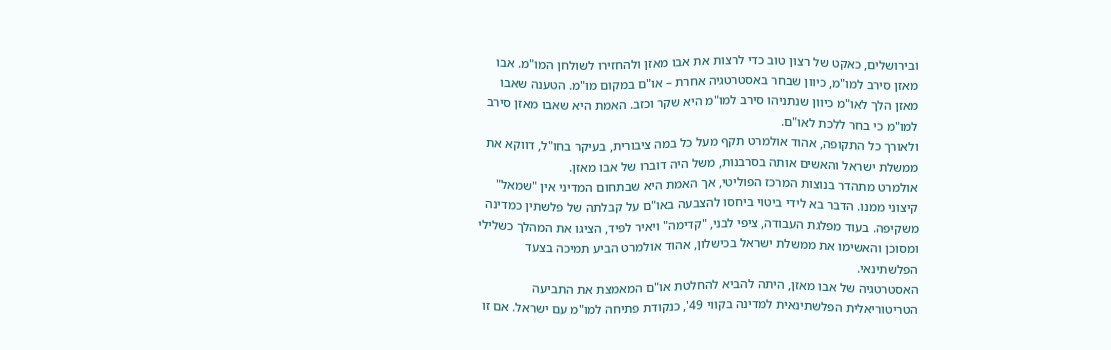ובירושלים, כאקט של רצון טוב כדי לרצות את אבו מאזן ולהחזירו לשולחן המו"מ. אבו מאזן סירב למו"מ, כיוון שבחר באסטרטגיה אחרת – או"ם במקום מו"מ. הטענה שאבו מאזן הלך לאו"מ כיוון שנתניהו סירב למו"מ היא שקר וכזב. האמת היא שאבו מאזן סירב למו"מ כי בחר ללכת לאו"ם.
ולאורך כל התקופה, אהוד אולמרט תקף מעל כל במה ציבורית, בעיקר בחו"ל, דווקא את ממשלת ישראל והאשים אותה בסרבנות, משל היה דוברו של אבו מאזן.
אולמרט מתהדר בנוצות המרכז הפוליטי, אך האמת היא שבתחום המדיני אין "שמאל" קיצוני ממנו. הדבר בא לידי ביטוי ביחסו להצבעה באו"ם על קבלתה של פלשתין כמדינה משקיפה. בעוד מפלגת העבודה, ציפי לבני, "קדימה" ויאיר לפיד, הציגו את המהלך כשלילי ומסוכן והאשימו את ממשלת ישראל בכישלון, אהוד אולמרט הביע תמיכה בצעד הפלשתינאי.
האסטרטגיה של אבו מאזן, היתה להביא להחלטת או"ם המאמצת את התביעה הטריטוריאלית הפלשתינאית למדינה בקווי 49', כנקודת פתיחה למו"מ עם ישראל. אם זו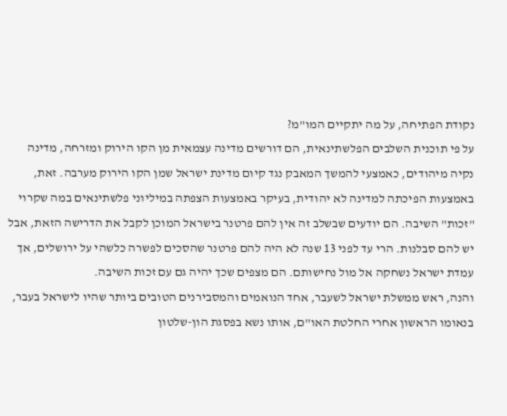נקודת הפתיחה, על מה יתקיים המו"מ?
על פי תוכנית השלבים הפלשתינאית, הם דורשים מדינה עצמאית מן הקו הירוק ומזרחה, מדינה נקיה מיהודים, כאמצעי להמשך המאבק נגד קיום מדינת ישראל שמן הקו הירוק מערבה. זאת, באמצעות הפיכתה למדינה לא יהודית, בעיקר באמצעות הצפתה במיליוני פלשתינאים במה שקרוי "זכות" השיבה. הם יודעים שבשלב זה אין להם פרטנר בישראל המוכן לקבל את הדרישה הזאת, אבל יש להם סבלנות. הרי עד לפני 13 שנה לא היה להם פרטנר שהסכים לפשרה כלשהי על ירושלים, אך עמדת ישראל נשחקה אל מול נחישותם. הם מצפים שכך יהיה גם עם זכות השיבה.
והנה, ראש ממשלת ישראל לשעבר, אחד הנואמים והמסבירנים הטובים ביותר שהיו לישראל בעבר, בנאומו הראשון אחרי החלטת האו"ם, אותו נשא בפסגת הון-שלטון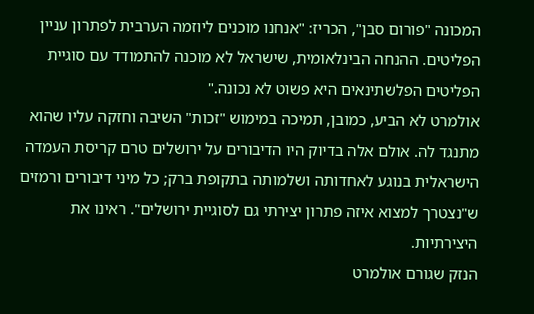המכונה "פורום סבן", הכריז: "אנחנו מוכנים ליוזמה הערבית לפתרון עניין הפליטים. ההנחה הבינלאומית, שישראל לא מוכנה להתמודד עם סוגיית הפליטים הפלשתינאים היא פשוט לא נכונה."
אולמרט לא הביע, כמובן, תמיכה במימוש "זכות" השיבה וחזקה עליו שהוא מתנגד לה. אולם אלה בדיוק היו הדיבורים על ירושלים טרם קריסת העמדה הישראלית בנוגע לאחדותה ושלמותה בתקופת ברק; כל מיני דיבורים ורמזים ש"נצטרך למצוא איזה פתרון יצירתי גם לסוגיית ירושלים". ראינו את היצירתיות.
הנזק שגורם אולמרט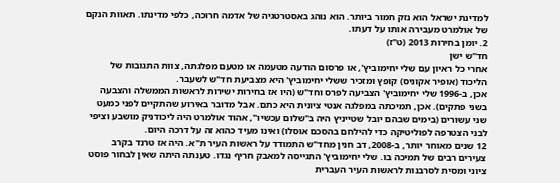למדינת ישראל הוא נזק חמור ביותר. הוא נוהג באסטרטגיה של אדמה חרוכה, כלפי מדינתו. תאוות הנקם של אולמרט מעבירה אותו על דעתו.
2. יומן בחירות 2013 (ט"ז)
חד"ש ישן
אחרי כל ראיון עם שלי יחימוביץ', או פרסום הודעה מטעמה או מטעם מפלגתה, צוות התגובות של הליכוד (אופיר אקוניס) קופץ ומזכיר ששלי יחימוביץ' היא מצביעת חד"ש לשעבר.
אכן, ב-1996 שלי יחימוביץ' הצביעה לפרס וחד"ש (היו אז בחירות ישירות לראשות הממשלה והצבעה בשני פתקים). אכן, תמיכתה במפלגה אנטי ציונית היא כתם. אבל מדובר באירוע שהתקיים לפני כמעט שני עשורים (בימים שבהם יובל שטייניץ היה ב"שלום עכשיו", אהוד אולמרט היה ליכודניק מושבע וציפי לבני הצטרפה לפוליטיקה כדי להילחם בהסכם אוסלו) ואינו מעיד כהוא זה על דרכה היום.
12 שנים מאוחר יותר, ב-2008, דב חנין מחד"ש התמודד על ראשות העיר ת"א. היה אז טרנד בקרב צעירים רבים של תמיכה בו. שלי יחימוביץ' התגייסה למאבק חריף נגדו. טענתה היתה שאין לבחור פוסט ציוני ומסית לסרבנות לראשות העיר העברית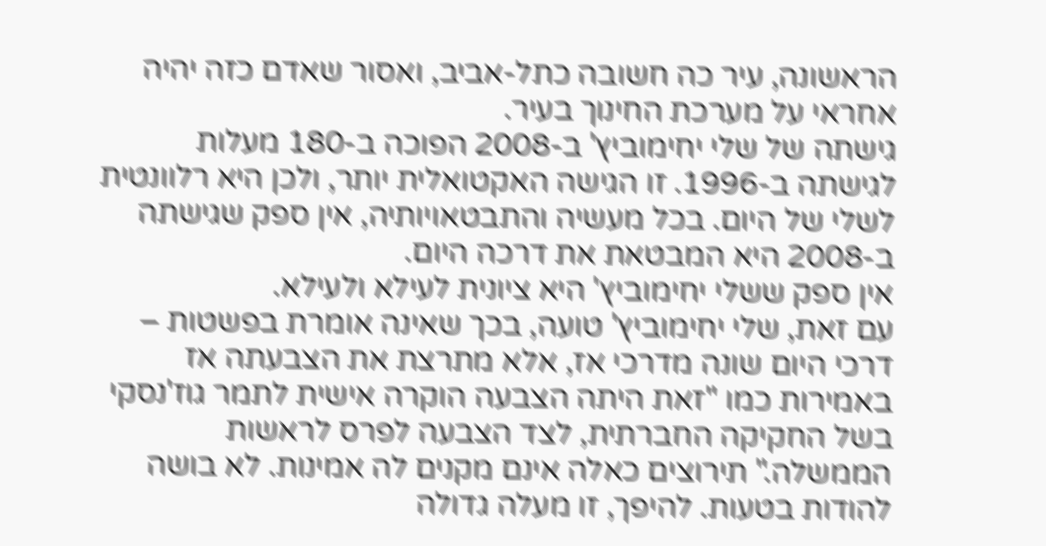הראשונה, עיר כה חשובה כתל-אביב, ואסור שאדם כזה יהיה אחראי על מערכת החינוך בעיר.
גישתה של שלי יחימוביץ' ב-2008 הפוכה ב-180 מעלות לגישתה ב-1996. זו הגישה האקטואלית יותר, ולכן היא רלוונטית לשלי של היום. בכל מעשיה והתבטאויותיה, אין ספק שגישתה ב-2008 היא המבטאת את דרכה היום.
אין ספק ששלי יחימוביץ' היא ציונית לעילא ולעילא.
עם זאת, שלי יחימוביץ' טועה, בכך שאינה אומרת בפשטות – דרכי היום שונה מדרכי אז, אלא מתרצת את הצבעתה אז באמירות כמו "זאת היתה הצבעה הוקרה אישית לתמר גוז'נסקי בשל החקיקה החברתית, לצד הצבעה לפרס לראשות הממשלה." תירוצים כאלה אינם מקנים לה אמינות. לא בושה להודות בטעות. להיפך, זו מעלה גדולה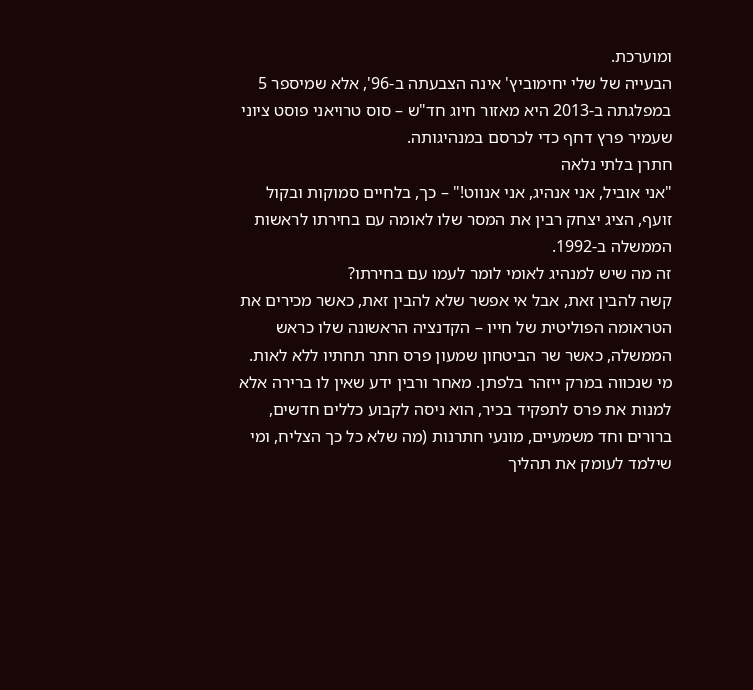ומוערכת.
הבעייה של שלי יחימוביץ' אינה הצבעתה ב-96', אלא שמיספר 5 במפלגתה ב-2013 היא מאזור חיוג חד"ש – סוס טרויאני פוסט ציוני שעמיר פרץ דחף כדי לכרסם במנהיגותה.
חתרן בלתי נלאה
"אני אוביל, אני אנהיג, אני אנווט!" – כך, בלחיים סמוקות ובקול זועף, הציג יצחק רבין את המסר שלו לאומה עם בחירתו לראשות הממשלה ב-1992.
זה מה שיש למנהיג לאומי לומר לעמו עם בחירתו?
קשה להבין זאת, אבל אי אפשר שלא להבין זאת, כאשר מכירים את הטראומה הפוליטית של חייו – הקדנציה הראשונה שלו כראש הממשלה, כאשר שר הביטחון שמעון פרס חתר תחתיו ללא לאות. מי שנכווה במרק ייזהר בלפתן. מאחר ורבין ידע שאין לו ברירה אלא למנות את פרס לתפקיד בכיר, הוא ניסה לקבוע כללים חדשים, ברורים וחד משמעיים, מונעי חתרנות (מה שלא כל כך הצליח, ומי שילמד לעומק את תהליך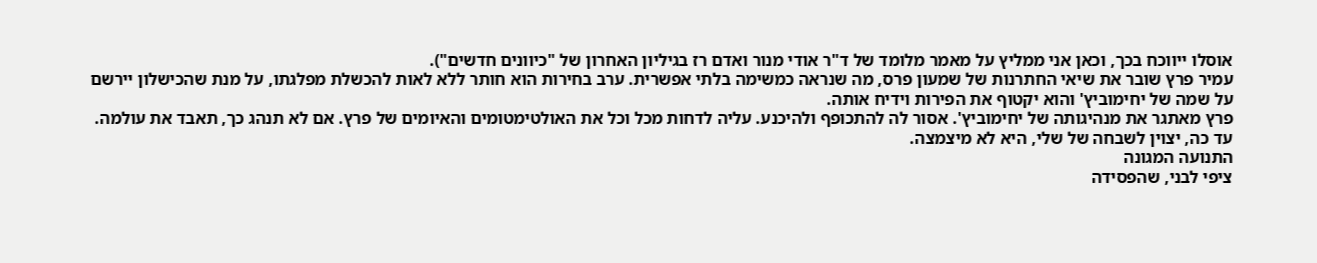אוסלו ייווכח בכך, וכאן אני ממליץ על מאמר מלומד של ד"ר אודי מנור ואדם רז בגיליון האחרון של "כיוונים חדשים").
עמיר פרץ שובר את שיאי החתרנות של שמעון פרס, מה שנראה כמשימה בלתי אפשרית. ערב בחירות הוא חותר ללא לאות להכשלת מפלגתו, על מנת שהכישלון יירשם על שמה של יחימוביץ' והוא יקטוף את הפירות וידיח אותה.
פרץ מאתגר את מנהיגותה של יחימוביץ'. אסור לה להתכופף ולהיכנע. עליה לדחות מכל וכל את האולטימטומים והאיומים של פרץ. אם לא תנהג כך, תאבד את עולמה.
עד כה, יצוין לשבחה של שלי, היא לא מיצמצה.
התנועה המגונה
ציפי לבני, שהפסידה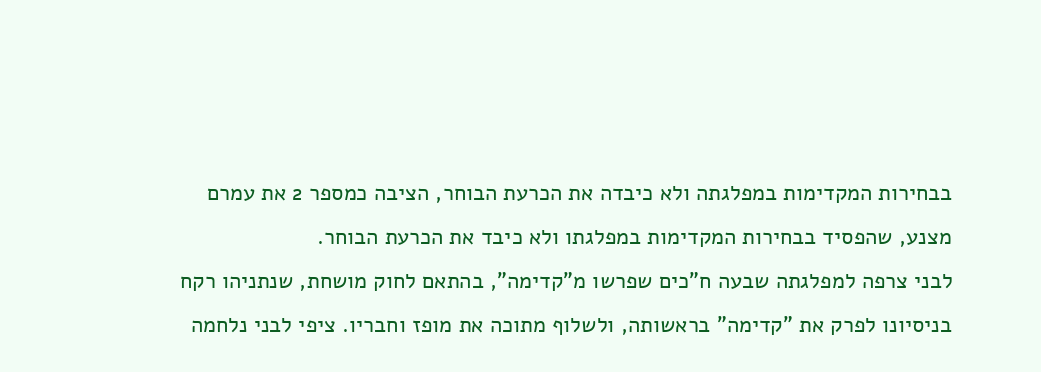בבחירות המקדימות במפלגתה ולא כיבדה את הכרעת הבוחר, הציבה כמספר 2 את עמרם מצנע, שהפסיד בבחירות המקדימות במפלגתו ולא כיבד את הכרעת הבוחר.
לבני צרפה למפלגתה שבעה ח"כים שפרשו מ"קדימה", בהתאם לחוק מושחת, שנתניהו רקח בניסיונו לפרק את "קדימה" בראשותה, ולשלוף מתוכה את מופז וחבריו. ציפי לבני נלחמה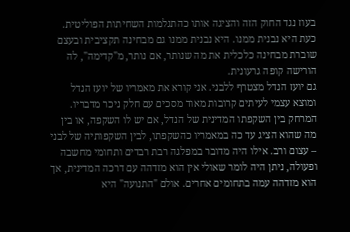בעוז נגד החוק הזה והציגה אותו כהתגלמות השחיתות הפוליטית. כעת היא נבנית ממנו. היא נבנית ממנו גם מבחינה תקציבית ובעצם שוברת מבחינה כלכלית את מה שנותר, אם נותר, מ"קדימה", לה הורישה קופה גרעונית.
גם יועז הנדל מצטרף ללבני. אני קורא את מאמריו של יועז הנדל ומוצא עצמי לעיתים קרובות מאוד מסכים עם חלק ניכר מדבריו. המרחק בין השקפתו המדינית של הנדל, אם יש לו השקפה, או בין מה שהוא הציג עד כה במאמריו כהשקפתו, לבין השקפותיה של לבני – עצום ורב. אילו היה מדובר במפלגה רבת רבדים ותחומי מחשבה ופעולה, ניתן היה לומר שאולי אין הוא מזדהה עם דרכה המדינית, אך הוא מזדהה עמה בתחומים אחרים. אולם "התנועה" היא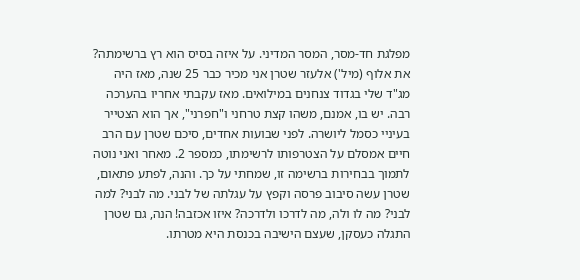מפלגת חד-מסר, המסר המדיני. על איזה בסיס הוא רץ ברשימתה?
את אלוף (מיל') אלעזר שטרן אני מכיר כבר 25 שנה, מאז היה מג"ד שלי בגדוד צנחנים במילואים. מאז עקבתי אחריו בהערכה רבה. יש בו, אמנם, משהו קצת טרחני ו"חפרני", אך הוא הצטייר בעיניי כסמל ליושרה. לפני שבועות אחדים, סיכם שטרן עם הרב חיים אמסלם על הצטרפותו לרשימתו, כמספר 2. מאחר ואני נוטה לתמוך בבחירות ברשימה זו, שמחתי על כך. והנה, לפתע פתאום, שטרן עשה סיבוב פרסה וקפץ על עגלתה של לבני. מה לבני? למה לבני? מה לו ולה, מה לדרכו ולדרכה? איזו אכזבה! הנה, גם שטרן התגלה כעסקן, שעצם הישיבה בכנסת היא מטרתו.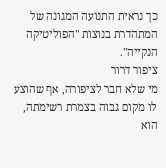כך נראית התנועה המגונה של המתהדרת בנוצות "הפוליטיקה הנקייה".
ציפור דרור
מי שלא חבר לציפורה, אף שהוצע לו מקום גבוה בצמרת רשימתה, הוא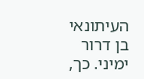העיתונאי בן דרור ימיני. כך,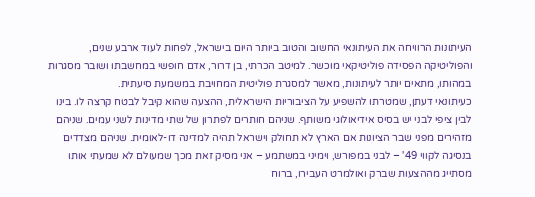העיתונות הרוויחה את העיתונאי החשוב והטוב ביותר היום בישראל, לפחות לעוד ארבע שנים, והפוליטיקה הפסידה פוליטיקאי מוכשר. למיטב הכרתי, בן דרור, אדם חופשי במחשבתו ושובר מסגרות במהותו, מתאים יותר לעיתונות, מאשר למסגרת פוליטית המחויבת במשמעת סיעתית.
כעיתונאי דעתן, שמטרתו להשפיע על הציבוריות הישראלית, ההצעה שהוא קיבל לבטח קרצה לו. בינו לבין ציפי לבני יש בסיס אידיאולוגי משותף. שניהם חותרים לפתרון של שתי מדינות לשני עמים. שניהם מזהירים מפני שבר הציונות אם הארץ לא תחולק וישראל תהיה למדינה דו-לאומית. שניהם מצדדים בנסיגה לקווי 49' – לבני במפורש, וימיני במשתמע – אני מסיק זאת מכך שמעולם לא שמעתי אותו מסתייג מההצעות שברק ואולמרט העבירו, ברוח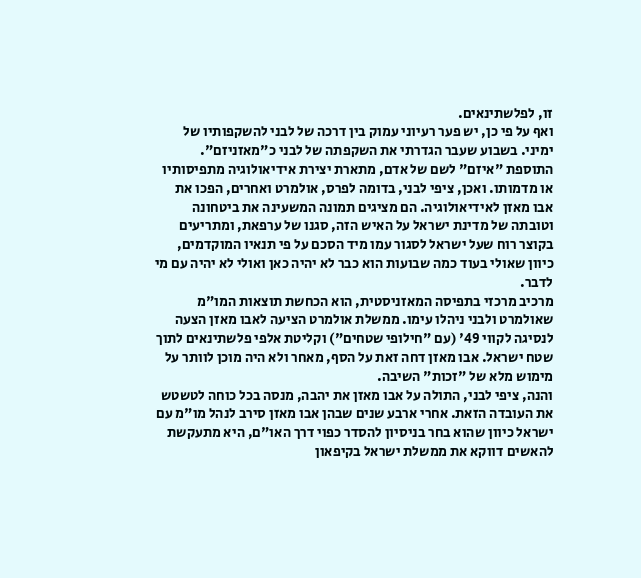זו, לפלשתינאים.
ואף על פי כן, יש פער רעיוני עמוק בין דרכה של לבני להשקפותיו של ימיני. בשבוע שעבר הגדרתי את השקפתה של לבני כ"מאזניזם". התוספת "איזם" לשם של אדם, מתארת יצירת אידיאולוגיה מתפיסותיו או מדמותו. ואכן, ציפי לבני, בדומה לפרס, אולמרט ואחרים, הפכו את אבו מאזן לאידיאולוגיה. הם מציגים תמונה המשעינה את ביטחונה וטובתה של מדינת ישראל על האיש הזה, סגנו של ערפאת, ומתריעים בקוצר רוח שעל ישראל לסגור עמו מיד הסכם על פי תנאיו המוקדמים, כיוון שאולי בעוד כמה שבועות הוא כבר לא יהיה כאן ואולי לא יהיה עם מי לדבר.
מרכיב מרכזי בתפיסה המאזניסטית, הוא הכחשת תוצאות המו"מ שאולמרט ולבני ניהלו עימו. ממשלת אולמרט הציעה לאבו מאזן הצעה לנסיגה לקווי 49' (עם "חילופי שטחים") וקליטת אלפי פלשתינאים לתוך שטח ישראל. אבו מאזן דחה זאת על הסף, מאחר ולא היה מוכן לוותר על מימוש מלא של "זכות" השיבה.
והנה, ציפי לבני, התולה על אבו מאזן את יהבה, מנסה בכל כוחה לטשטש את העובדה הזאת. אחרי ארבע שנים שבהן אבו מאזן סירב לנהל מו"מ עם ישראל כיוון שהוא בחר בניסיון להסדר כפוי דרך האו"ם, היא מתעקשת להאשים דווקא את ממשלת ישראל בקיפאון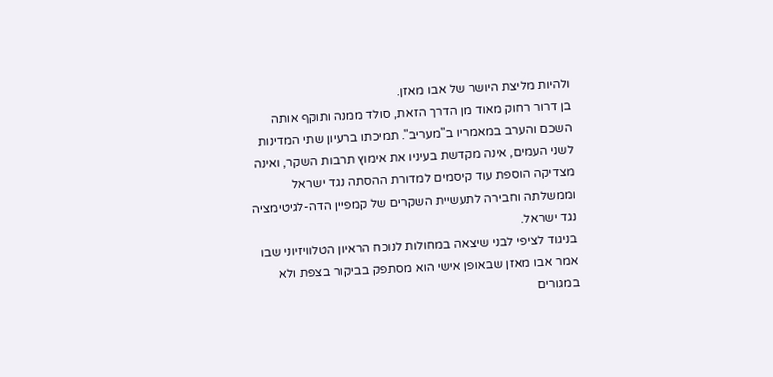ולהיות מליצת היושר של אבו מאזן.
בן דרור רחוק מאוד מן הדרך הזאת, סולד ממנה ותוקף אותה השכם והערב במאמריו ב"מעריב". תמיכתו ברעיון שתי המדינות לשני העמים, אינה מקדשת בעיניו את אימוץ תרבות השקר, ואינה מצדיקה הוספת עוד קיסמים למדורת ההסתה נגד ישראל וממשלתה וחבירה לתעשיית השקרים של קמפיין הדה-לגיטימציה נגד ישראל.
בניגוד לציפי לבני שיצאה במחולות לנוכח הראיון הטלוויזיוני שבו אמר אבו מאזן שבאופן אישי הוא מסתפק בביקור בצפת ולא במגורים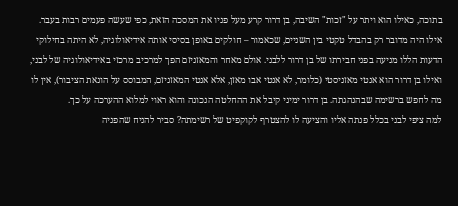בתוכה, כאילו הוא ויתר על "זכות" השיבה, בן דרור קרע מעל פניו את המסכה הזאת, כפי שעשה פעמים רבות בעבר.
אילו היה מדובר רק בהבדל טקטי בין השניים, שכאמור – חולקים באופן בסיסי אותה אידיאולוגיה, לא היתה בחילוקי הדעות הללו מניעה בפני חבירתו של בן דרור ללבני. אולם מאחר והמאזניזם הפך למרכיב מרכזי באידיאולוגיה של לבני, ואילו בן דרור הוא אנטי מאזניסטי (כלומר, לא אנטי אבו מאזן, אלא אנטי המאזניזם, המבוסס על הונאת הציבור), אין לו מה לחפש ברשימה שבהנהגתה. בן דרור ימיני קיבל את ההחלטה הנכונה והוא ראוי למלוא ההערכה על כך.
למה ציפי לבני בכלל פנתה אליו והציעה לו להצטרף לקוקפיט של רשימתה? סביר להניח שהפניה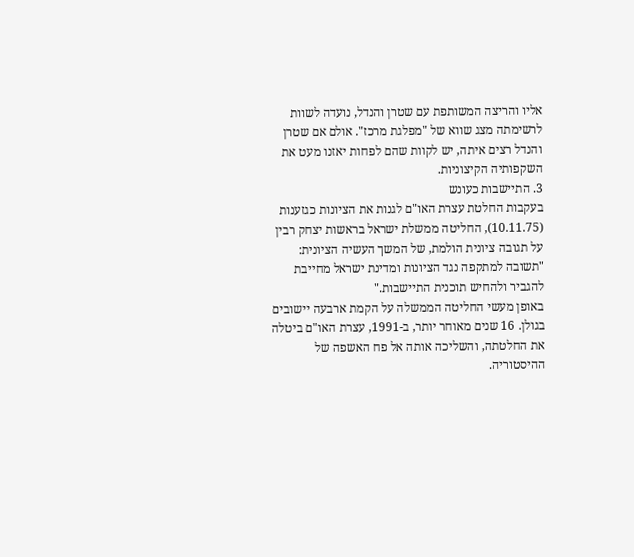אליו והריצה המשותפת עם שטרן והנדל, נועדה לשוות לרשימתה מצג שווא של "מפלגת מרכז". אולם אם שטרן והנדל רצים איתה, יש לקוות שהם לפחות יאזנו מעט את השקפותיה הקיצוניות.
3. התיישבות כעונש
בעקבות החלטת עצרת האו"ם לגנות את הציונות כגזענות (10.11.75), החליטה ממשלת ישראל בראשות יצחק רבין על תגובה ציונית הולמת, של המשך העשיה הציונית: "תשובה למתקפה נגד הציונות ומדינת ישראל מחייבת להגביר ולהחיש תוכנית התיישבות."
באופן מעשי החליטה הממשלה על הקמת ארבעה יישובים בגולן. 16 שנים מאוחר יותר, ב-1991, עצרת האו"ם ביטלה את החלטתה, והשליכה אותה אל פח האשפה של ההיסטוריה.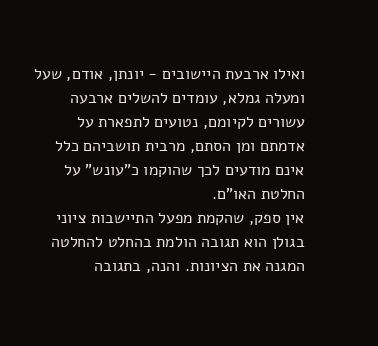ואילו ארבעת היישובים - יונתן, אודם, שעל ומעלה גמלא, עומדים להשלים ארבעה עשורים לקיומם, נטועים לתפארת על אדמתם ומן הסתם, מרבית תושביהם כלל אינם מודעים לכך שהוקמו כ"עונש" על החלטת האו"ם.
אין ספק, שהקמת מפעל התיישבות ציוני בגולן הוא תגובה הולמת בהחלט להחלטה המגנה את הציונות. והנה, בתגובה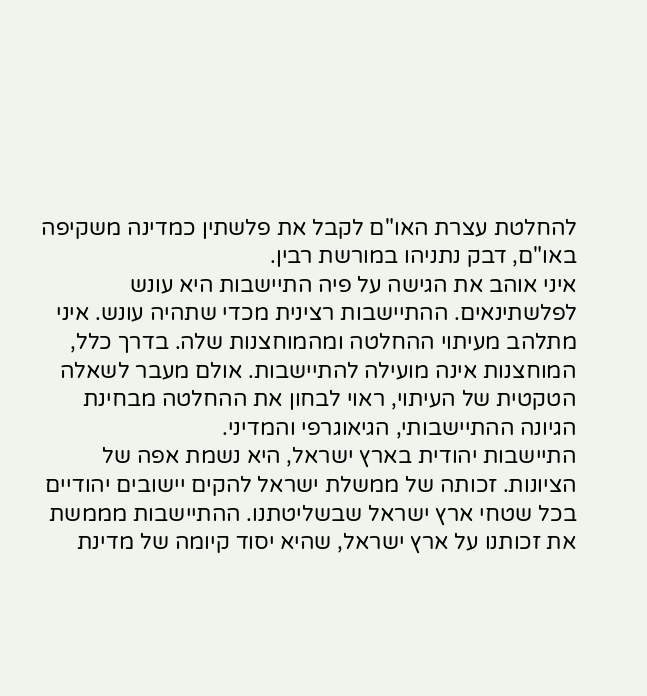להחלטת עצרת האו"ם לקבל את פלשתין כמדינה משקיפה באו"ם, דבק נתניהו במורשת רבין.
איני אוהב את הגישה על פיה התיישבות היא עונש לפלשתינאים. ההתיישבות רצינית מכדי שתהיה עונש. איני מתלהב מעיתוי ההחלטה ומהמוחצנות שלה. בדרך כלל, המוחצנות אינה מועילה להתיישבות. אולם מעבר לשאלה הטקטית של העיתוי, ראוי לבחון את ההחלטה מבחינת הגיונה ההתיישבותי, הגיאוגרפי והמדיני.
התיישבות יהודית בארץ ישראל, היא נשמת אפה של הציונות. זכותה של ממשלת ישראל להקים יישובים יהודיים בכל שטחי ארץ ישראל שבשליטתנו. ההתיישבות מממשת את זכותנו על ארץ ישראל, שהיא יסוד קיומה של מדינת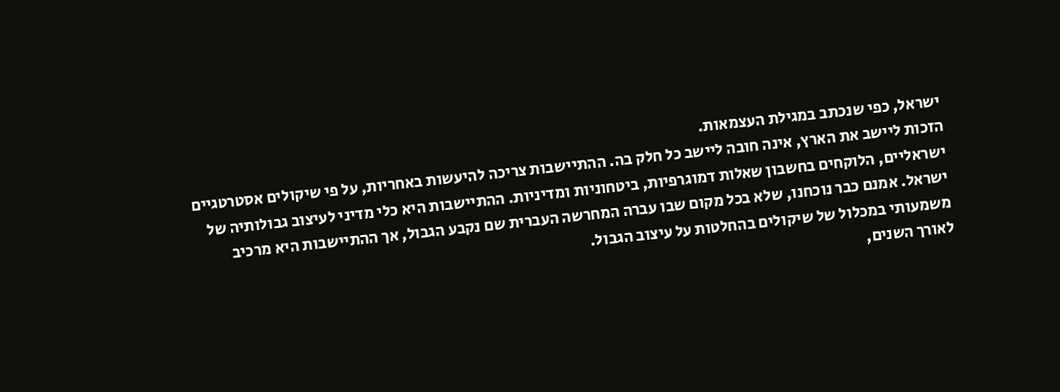ישראל, כפי שנכתב במגילת העצמאות.
הזכות ליישב את הארץ, אינה חובה ליישב כל חלק בה. ההתיישבות צריכה להיעשות באחריות, על פי שיקולים אסטרטגיים ישראליים, הלוקחים בחשבון שאלות דמוגרפיות, ביטחוניות ומדיניות. ההתיישבות היא כלי מדיני לעיצוב גבולותיה של ישראל. אמנם כבר נוכחנו, שלא בכל מקום שבו עברה המחרשה העברית שם נקבע הגבול, אך ההתיישבות היא מרכיב משמעותי במכלול של שיקולים בהחלטות על עיצוב הגבול.
לאורך השנים,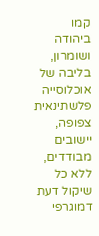קמו ביהודה ושומרון, בליבה של אוכלוסייה פלשתינאית צפופה, יישובים מבודדים, ללא כל שיקול דעת דמוגרפי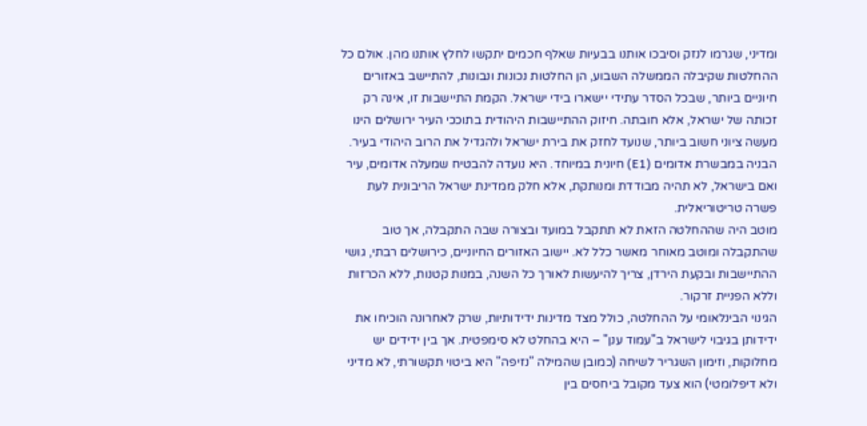ומדיני, שגרמו לנזק וסיבכו אותנו בבעיות שאלף חכמים יתקשו לחלץ אותנו מהן. אולם כל ההחלטות שקיבלה הממשלה השבוע, הן החלטות נכונות ונבונות, להתיישב באזורים חיוניים ביותר, שבכל הסדר עתידי יישארו בידי ישראל. הקמת התיישבות זו, אינה רק זכותה של ישראל, אלא חובתה. חיזוק ההתיישבות היהודית בתוככי העיר ירושלים הינו מעשה ציוני חשוב ביותר, שנועד לחזק את בירת ישראל ולהגדיל את הרוב היהודי בעיר. הבניה במבשרת אדומים (E1) חיונית במיוחד. היא נועדה להבטיח שמעלה אדומים, עיר ואם בישראל, לא תהיה מבודדת ומנותקת, אלא חלק ממדינת ישראל הריבונית לעת פשרה טריטוריאלית.
מוטב היה שההחלטה הזאת לא תתקבל במועד ובצורה שבה התקבלה, אך טוב שהתקבלה ומוטב מאוחר מאשר כלל לא. יישוב האזורים החיוניים, כירושלים רבתי, גושי ההתיישבות ובקעת הירדן, צריך להיעשות לאורך כל השנה, במנות קטנות, ללא הכרזות וללא הפניית זרקור.
הגינוי הבינלאומי על ההחלטה, כולל מצד מדינות ידידותיות, שרק לאחרונה הוכיחו את ידידותן בגיבוי לישראל ב"עמוד ענן" – היא בהחלט לא סימפטית. אך בין ידידים יש מחלוקות, וזימון השגריר לשיחה (כמובן שהמילה "נזיפה" היא ביטוי תקשורתי, לא מדיני ולא דיפלומטי) הוא צעד מקובל ביחסים בין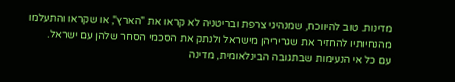מדינות. טוב להיווכח, שמנהיגי צרפת ובריטניה לא קראו את "הארץ", או שקראו והתעלמו מהנחיותיו להחזיר את שגריריהן מישראל ולנתק את הסכמי הסחר שלהן עם ישראל.
עם כל אי הנעימות שבתגובה הבינלאומית, מדינה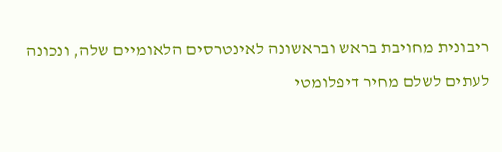ריבונית מחויבת בראש ובראשונה לאינטרסים הלאומיים שלה, ונכונה לעתים לשלם מחיר דיפלומטי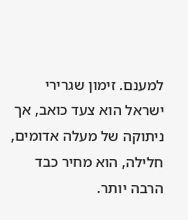למענם. זימון שגרירי ישראל הוא צעד כואב, אך ניתוקה של מעלה אדומים, חלילה, הוא מחיר כבד הרבה יותר.